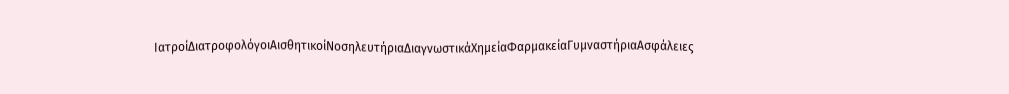ΙατροίΔιατροφολόγοιΑισθητικοίΝοσηλευτήριαΔιαγνωστικάΧημείαΦαρμακείαΓυμναστήριαΑσφάλειες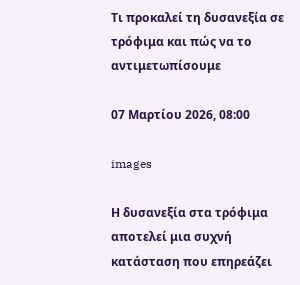Τι προκαλεί τη δυσανεξία σε τρόφιμα και πώς να το αντιμετωπίσουμε

07 Μαρτίου 2026, 08:00

images

Η δυσανεξία στα τρόφιμα αποτελεί μια συχνή κατάσταση που επηρεάζει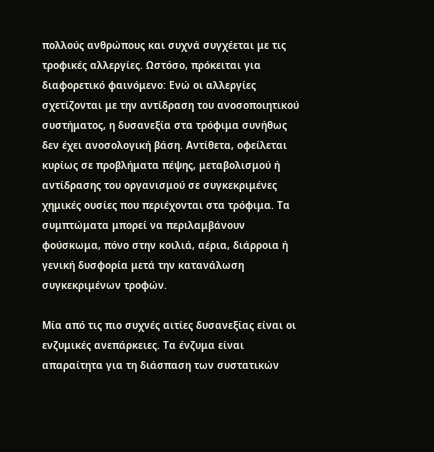πολλούς ανθρώπους και συχνά συγχέεται με τις τροφικές αλλεργίες. Ωστόσο, πρόκειται για διαφορετικό φαινόμενο: Eνώ οι αλλεργίες σχετίζονται με την αντίδραση του ανοσοποιητικού συστήματος, η δυσανεξία στα τρόφιμα συνήθως δεν έχει ανοσολογική βάση. Αντίθετα, οφείλεται κυρίως σε προβλήματα πέψης, μεταβολισμού ή αντίδρασης του οργανισμού σε συγκεκριμένες χημικές ουσίες που περιέχονται στα τρόφιμα. Τα συμπτώματα μπορεί να περιλαμβάνουν φούσκωμα, πόνο στην κοιλιά, αέρια, διάρροια ή γενική δυσφορία μετά την κατανάλωση συγκεκριμένων τροφών.

Μία από τις πιο συχνές αιτίες δυσανεξίας είναι οι ενζυμικές ανεπάρκειες. Τα ένζυμα είναι απαραίτητα για τη διάσπαση των συστατικών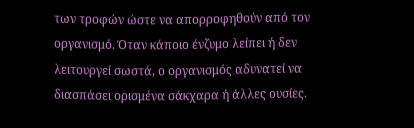των τροφών ώστε να απορροφηθούν από τον οργανισμό. Όταν κάποιο ένζυμο λείπει ή δεν λειτουργεί σωστά, ο οργανισμός αδυνατεί να διασπάσει ορισμένα σάκχαρα ή άλλες ουσίες.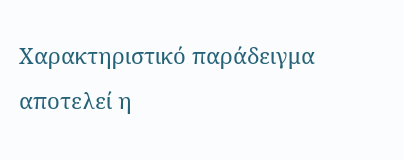Χαρακτηριστικό παράδειγμα αποτελεί η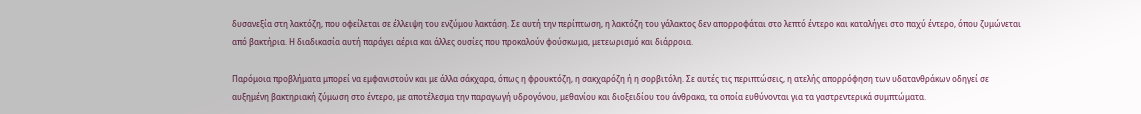δυσανεξία στη λακτόζη, που οφείλεται σε έλλειψη του ενζύμου λακτάση. Σε αυτή την περίπτωση, η λακτόζη του γάλακτος δεν απορροφάται στο λεπτό έντερο και καταλήγει στο παχύ έντερο, όπου ζυμώνεται από βακτήρια. Η διαδικασία αυτή παράγει αέρια και άλλες ουσίες που προκαλούν φούσκωμα, μετεωρισμό και διάρροια.

Παρόμοια προβλήματα μπορεί να εμφανιστούν και με άλλα σάκχαρα, όπως η φρουκτόζη, η σακχαρόζη ή η σορβιτόλη. Σε αυτές τις περιπτώσεις, η ατελής απορρόφηση των υδατανθράκων οδηγεί σε αυξημένη βακτηριακή ζύμωση στο έντερο, με αποτέλεσμα την παραγωγή υδρογόνου, μεθανίου και διοξειδίου του άνθρακα, τα οποία ευθύνονται για τα γαστρεντερικά συμπτώματα.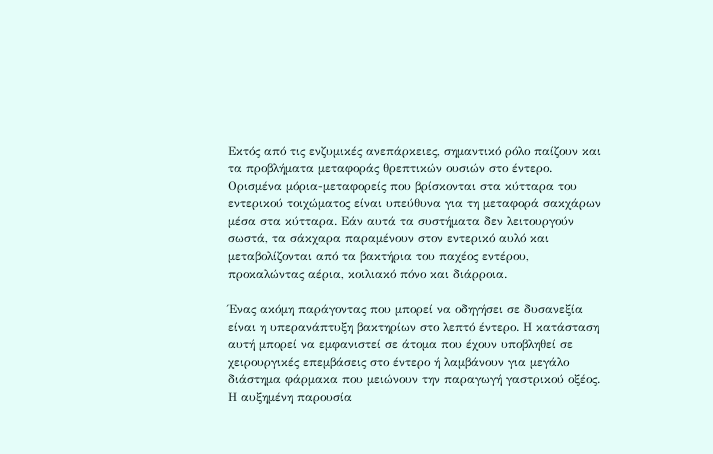Εκτός από τις ενζυμικές ανεπάρκειες, σημαντικό ρόλο παίζουν και τα προβλήματα μεταφοράς θρεπτικών ουσιών στο έντερο. Ορισμένα μόρια-μεταφορείς που βρίσκονται στα κύτταρα του εντερικού τοιχώματος είναι υπεύθυνα για τη μεταφορά σακχάρων μέσα στα κύτταρα. Εάν αυτά τα συστήματα δεν λειτουργούν σωστά, τα σάκχαρα παραμένουν στον εντερικό αυλό και μεταβολίζονται από τα βακτήρια του παχέος εντέρου, προκαλώντας αέρια, κοιλιακό πόνο και διάρροια.

Ένας ακόμη παράγοντας που μπορεί να οδηγήσει σε δυσανεξία είναι η υπερανάπτυξη βακτηρίων στο λεπτό έντερο. Η κατάσταση αυτή μπορεί να εμφανιστεί σε άτομα που έχουν υποβληθεί σε χειρουργικές επεμβάσεις στο έντερο ή λαμβάνουν για μεγάλο διάστημα φάρμακα που μειώνουν την παραγωγή γαστρικού οξέος. Η αυξημένη παρουσία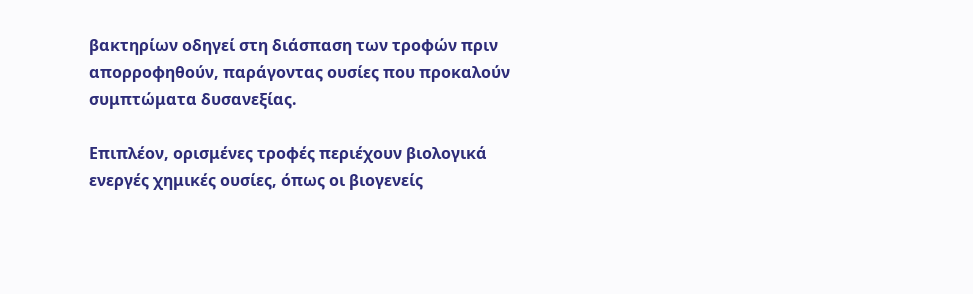βακτηρίων οδηγεί στη διάσπαση των τροφών πριν απορροφηθούν, παράγοντας ουσίες που προκαλούν συμπτώματα δυσανεξίας.

Επιπλέον, ορισμένες τροφές περιέχουν βιολογικά ενεργές χημικές ουσίες, όπως οι βιογενείς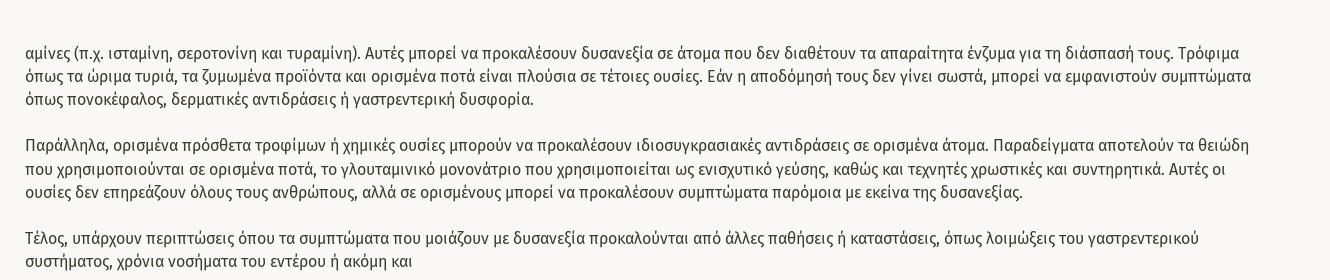αμίνες (π.χ. ισταμίνη, σεροτονίνη και τυραμίνη). Αυτές μπορεί να προκαλέσουν δυσανεξία σε άτομα που δεν διαθέτουν τα απαραίτητα ένζυμα για τη διάσπασή τους. Τρόφιμα όπως τα ώριμα τυριά, τα ζυμωμένα προϊόντα και ορισμένα ποτά είναι πλούσια σε τέτοιες ουσίες. Εάν η αποδόμησή τους δεν γίνει σωστά, μπορεί να εμφανιστούν συμπτώματα όπως πονοκέφαλος, δερματικές αντιδράσεις ή γαστρεντερική δυσφορία.

Παράλληλα, ορισμένα πρόσθετα τροφίμων ή χημικές ουσίες μπορούν να προκαλέσουν ιδιοσυγκρασιακές αντιδράσεις σε ορισμένα άτομα. Παραδείγματα αποτελούν τα θειώδη που χρησιμοποιούνται σε ορισμένα ποτά, το γλουταμινικό μονονάτριο που χρησιμοποιείται ως ενισχυτικό γεύσης, καθώς και τεχνητές χρωστικές και συντηρητικά. Αυτές οι ουσίες δεν επηρεάζουν όλους τους ανθρώπους, αλλά σε ορισμένους μπορεί να προκαλέσουν συμπτώματα παρόμοια με εκείνα της δυσανεξίας.

Τέλος, υπάρχουν περιπτώσεις όπου τα συμπτώματα που μοιάζουν με δυσανεξία προκαλούνται από άλλες παθήσεις ή καταστάσεις, όπως λοιμώξεις του γαστρεντερικού συστήματος, χρόνια νοσήματα του εντέρου ή ακόμη και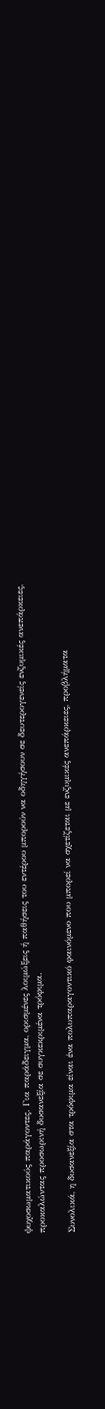ψυχοσωματικούς παράγοντες. Για παράδειγμα, ορισμένες λοιμώξεις ή παθήσεις του εντέρου μπορούν να οδηγήσουν σε δευτερογενείς ενζυμικές ανεπάρκειες, προκαλώντας προσωρινή δυσανεξία σε συγκεκριμένα τρόφιμα.

Συνολικά, η δυσανεξία στα τρόφιμα είναι ένα πολυπαραγοντικό φαινόμενο που μπορεί να σχετίζεται με ενζυμικές ανεπάρκειες, προβλήματα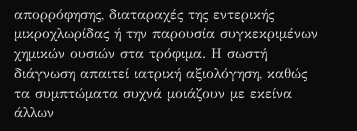απορρόφησης, διαταραχές της εντερικής μικροχλωρίδας ή την παρουσία συγκεκριμένων χημικών ουσιών στα τρόφιμα. Η σωστή διάγνωση απαιτεί ιατρική αξιολόγηση, καθώς τα συμπτώματα συχνά μοιάζουν με εκείνα άλλων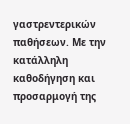γαστρεντερικών παθήσεων. Με την κατάλληλη καθοδήγηση και προσαρμογή της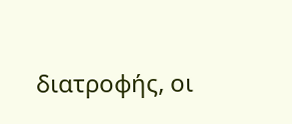διατροφής, οι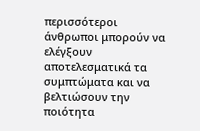περισσότεροι άνθρωποι μπορούν να ελέγξουν αποτελεσματικά τα συμπτώματα και να βελτιώσουν την ποιότητα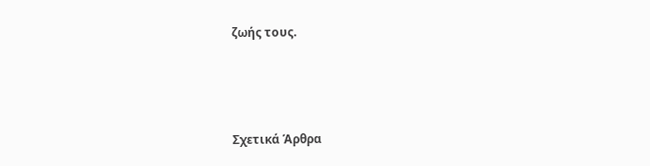ζωής τους.



Σχετικά Άρθρα